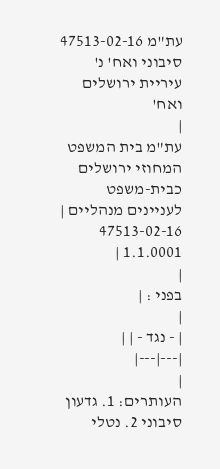עת"מ 47513-02-16 סיבוני ואח' נ' עיריית ירושלים ואח'
|
עת"מ בית המשפט המחוזי ירושלים כבית-משפט לעניינים מנהליים |
47513-02-16
1.1.0001 |
|
בפני : |
|
| - נגד - | |
|---|---|
|
העותרים: 1. גדעון סיבוני 2. נטלי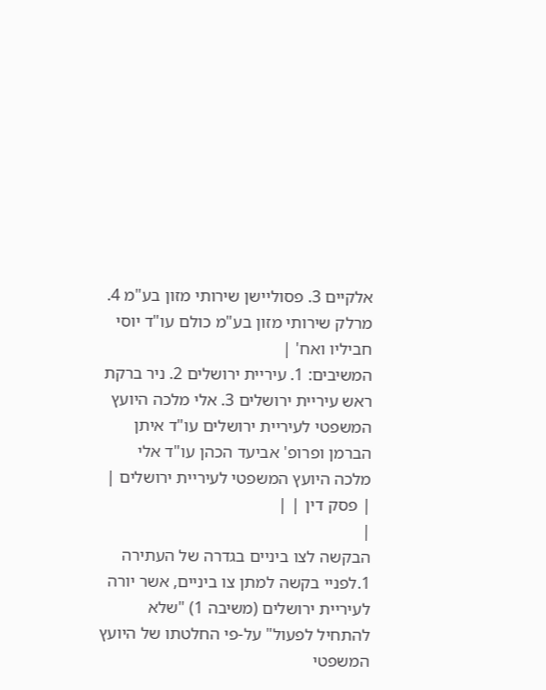אלקיים 3. פסוליישן שירותי מזון בע"מ 4. מרלק שירותי מזון בע"מ כולם עו"ד יוסי חביליו ואח' |
המשיבים: 1. עיריית ירושלים 2. ניר ברקת ראש עיריית ירושלים 3. אלי מלכה היועץ המשפטי לעיריית ירושלים עו"ד איתן הברמן ופרופ' אביעד הכהן עו"ד אלי מלכה היועץ המשפטי לעיריית ירושלים |
| פסק דין | |
|
הבקשה לצו ביניים בגדרה של העתירה
1.לפניי בקשה למתן צו ביניים, אשר יורה לעיריית ירושלים (משיבה 1) "שלא להתחיל לפעול" על-פי החלטתו של היועץ המשפטי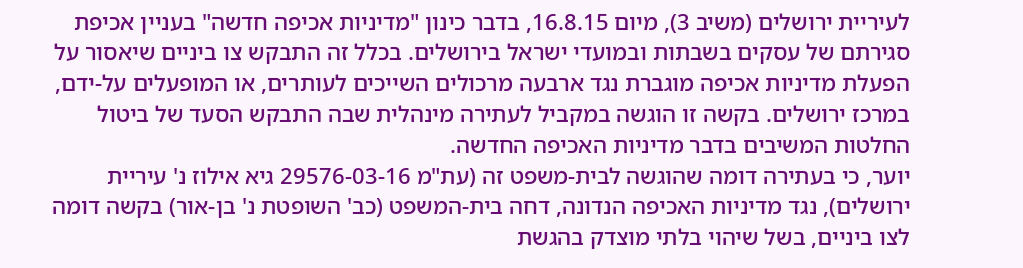לעיריית ירושלים (משיב 3), מיום 16.8.15, בדבר כינון "מדיניות אכיפה חדשה" בעניין אכיפת סגירתם של עסקים בשבתות ובמועדי ישראל בירושלים. בכלל זה התבקש צו ביניים שיאסור על הפעלת מדיניות אכיפה מוגברת נגד ארבעה מרכולים השייכים לעותרים, או המופעלים על-ידם, במרכז ירושלים. בקשה זו הוגשה במקביל לעתירה מינהלית שבה התבקש הסעד של ביטול החלטות המשיבים בדבר מדיניות האכיפה החדשה.
יוער, כי בעתירה דומה שהוגשה לבית-משפט זה (עת"מ 29576-03-16 גיא אילוז נ' עיריית ירושלים), נגד מדיניות האכיפה הנדונה, דחה בית-המשפט (כב' השופטת נ' בן-אור) בקשה דומה לצו ביניים, בשל שיהוי בלתי מוצדק בהגשת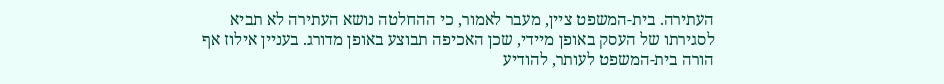העתירה. בית-המשפט ציין, מעבר לאמור, כי ההחלטה נושא העתירה לא תביא לסגירתו של העסק באופן מיידי, שכן האכיפה תבוצע באופן מדורג. בעניין אילוז אף הורה בית-המשפט לעותר, להודיע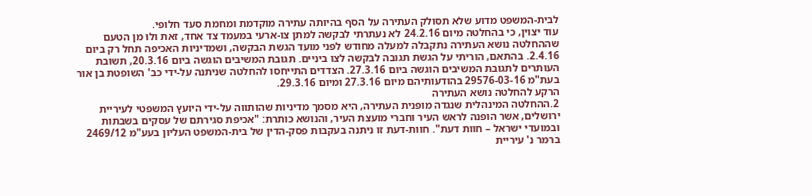לבית-המשפט מדוע שלא תסולק העתירה על הסף בהיותה עתירה מוקדמת ומחמת סעד חלופי.
עוד יצוין, כי בהחלטה מיום 24.2.16 לא נעתרתי לבקשה למתן צו-ארעי במעמד צד אחד, זאת ולוּ מן הטעם שההחלטה נושא העתירה נתקבלה למעלה מחודש לפני מועד הגשת הבקשה, ושמדיניות האכיפה תחל רק ביום 2.4.16. בהתאם, הוריתי על הגשת תגובה לבקשה לצו ביניים. תגובת המשיבים הוגשה ביום 20.3.16, תשובת העותרים לתגובת המשיבים הוגשה ביום 27.3.16. הצדדים התייחסו להחלטה שניתנה על-ידי כב' השופטת בן אור בעת"מ 29576-03-16 בהודעותיהם מיום 27.3.16 ומיום 29.3.16.
הרקע להחלטה נושא העתירה
2.ההחלטה המינהלית שנגדה מופנית העתירה, היא מסמך מדיניות שהותווה על-ידי היועץ המשפטי לעיריית ירושלים, אשר הופנה לראש העיר וחברי מועצת העיר, והנושא כותרת: "אכיפת סגירתם של עסקים בשבתות ובמועדי ישראל – חוות דעת". חוות-דעת זו ניתנה בעקבות פסק-הדין של בית-המשפט העליון בעע"מ 2469/12 ברמר נ' עיריית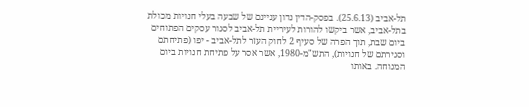תל-אביב (25.6.13). בפסק-הדין נדון עניינם של שבעה בעלי חנויות מכולת בתל-אביב, אשר ביקשו להורות לעיריית תל-אביב לסגור עסקים הפתוחים ביום שבת, תוך הפרה של סעיף 2 לחוק העזר לתל-אביב - יפו (פתיחתם וסגירתם של חנויות), התש"מ-1980, אשר אסר על פתיחת חנויות ביום המנוחה. באותו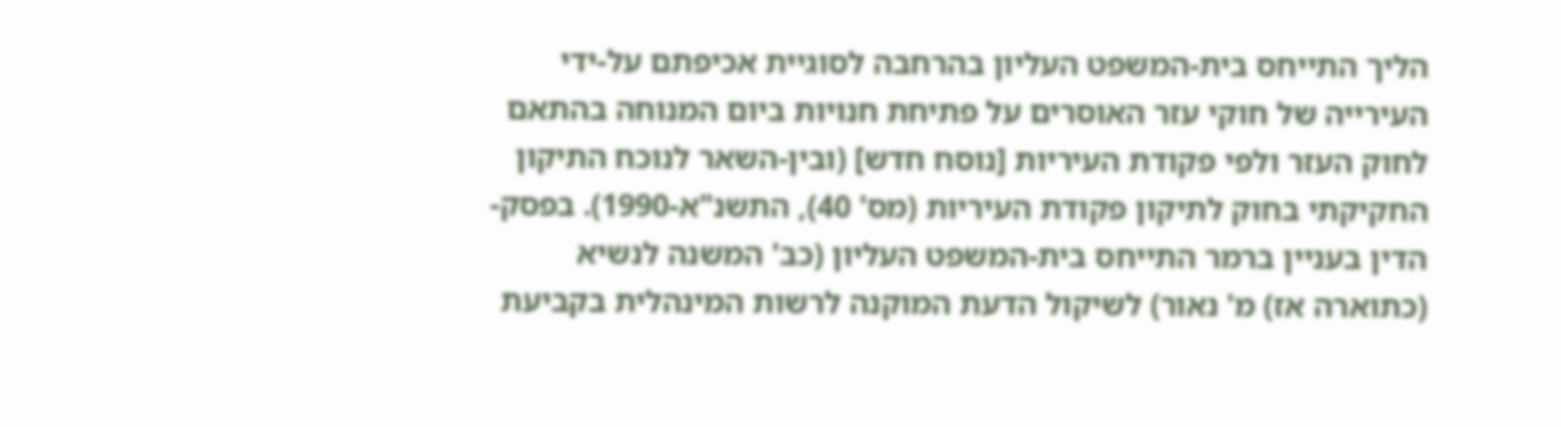הליך התייחס בית-המשפט העליון בהרחבה לסוגיית אכיפתם על-ידי העירייה של חוקי עזר האוסרים על פתיחת חנויות ביום המנוחה בהתאם לחוק העזר ולפי פקודת העיריות [נוסח חדש] (ובין-השאר לנוכח התיקון החקיקתי בחוק לתיקון פקודת העיריות (מס' 40), התשנ"א-1990). בפסק-הדין בעניין ברמר התייחס בית-המשפט העליון (כב' המשנה לנשיא (כתוארה אז) מ' נאור) לשיקול הדעת המוקנה לרשות המינהלית בקביעת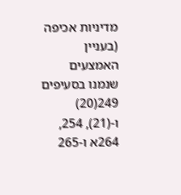מדיניות אכיפה (בעניין האמצעים שנמנו בסעיפים 249(20) ו-(21), 254, 264א ו-265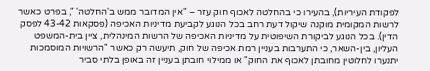לפקודת העיריות), בהעירו כי בהחלטה לאכוף חוק עזר – "אין המדובר ממש ב'החלטה' ", בפרט כאשר לרשות המקומית מוקנה שיקול דעת רחב בכל הנוגע לקביעת מדיניות האכיפה (פִסקאות 43-42 לפסק הדין). בכל הנוגע לביקורת השיפוטית על מדיניות האכיפה של הרשות המינהלית, ציין בית-המשפט העליון, בין-השאר, כי התערבות בעניין רמת אכיפה של חוק, תיעשה רק כאשר "הרשויות המוסמכות יתנערו לחלוטין מחובתן לאכוף את החוק" או ממילוי חובתן בעניין זה באופן בלתי סביר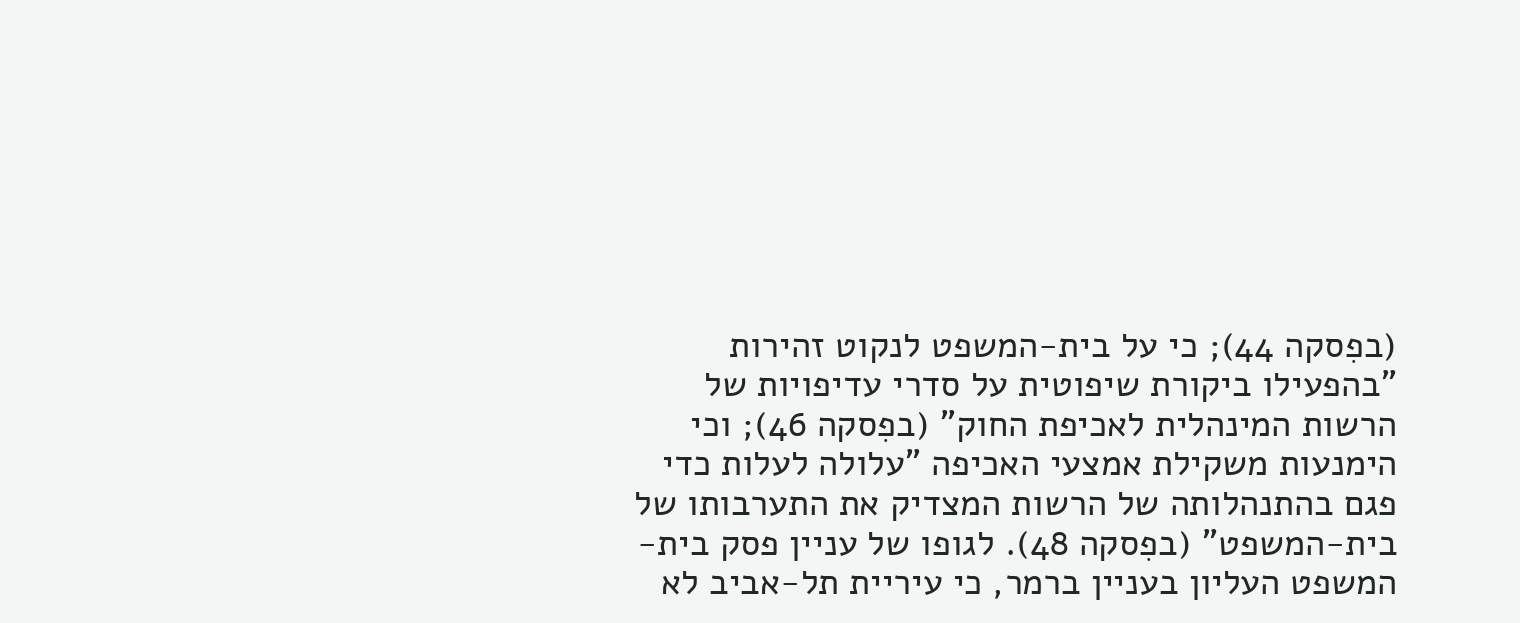(בפִסקה 44); כי על בית-המשפט לנקוט זהירות "בהפעילו ביקורת שיפוטית על סדרי עדיפויות של הרשות המינהלית לאכיפת החוק" (בפִסקה 46); וכי הימנעות משקילת אמצעי האכיפה "עלולה לעלות כדי פגם בהתנהלותה של הרשות המצדיק את התערבותו של בית-המשפט" (בפִסקה 48). לגופו של עניין פסק בית-המשפט העליון בעניין ברמר, כי עיריית תל-אביב לא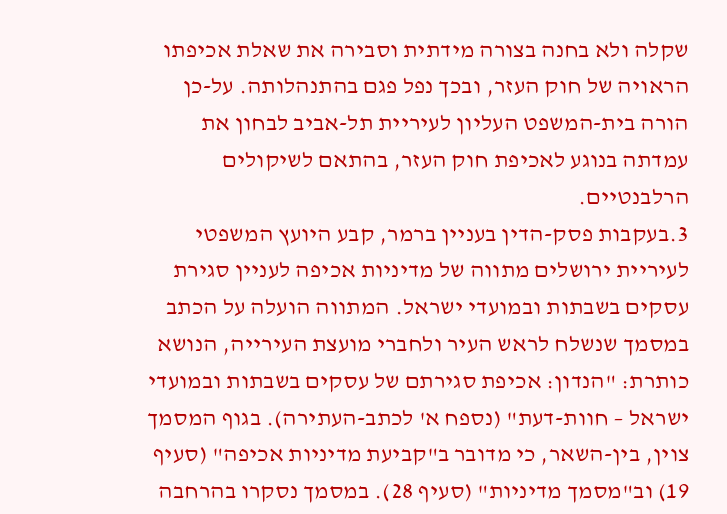שקלה ולא בחנה בצורה מידתית וסבירה את שאלת אכיפתו הראויה של חוק העזר, ובכך נפל פגם בהתנהלותה. על-כן הורה בית-המשפט העליון לעיריית תל-אביב לבחון את עמדתה בנוגע לאכיפת חוק העזר, בהתאם לשיקולים הרלבנטיים.
3.בעקבות פסק-הדין בעניין ברמר, קבע היועץ המשפטי לעיריית ירושלים מתווה של מדיניות אכיפה לעניין סגירת עסקים בשבתות ובמועדי ישראל. המתווה הועלה על הכתב במסמך שנשלח לראש העיר ולחברי מועצת העירייה, הנושא כותרת: "הנדון: אכיפת סגירתם של עסקים בשבתות ובמועדי ישראל – חוות-דעת" (נספח א' לכתב-העתירה). בגוף המסמך צוין, בין-השאר, כי מדובר ב"קביעת מדיניות אכיפה" (סעיף 19) וב"מסמך מדיניות" (סעיף 28). במסמך נסקרו בהרחבה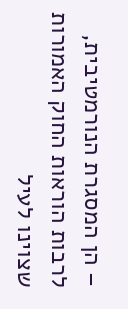– הן המסגרת הנורמטיבית, לרבות הוראות החוק האמורות שצוינו לעיל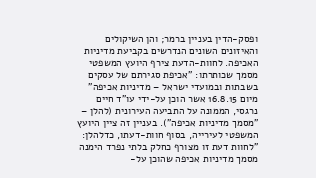ופסק-הדין בעניין ברמר; והן השיקולים והאיזונים השונים הנדרשים בקביעת מדיניות האכיפה. לחוות-הדעת צירף היועץ המשפטי מסמך שכותרתו: "אכיפת סגירתם של עסקים בשבתות ובמועדי ישראל – מדיניות אכיפה" מיום 16.8.15 אשר הוכן על-ידי עו"ד חיים נרגסי, הממונה על התביעה העירונית (להלן – "מסמך מדיניות אכיפה"). בעניין זה ציין היועץ המשפטי לעירייה, בסוף חוות-דעתו, כדלהלן: "לחוות דעת זו מצורף כחלק בלתי נפרד הימנה מסמך מדיניות אכיפה שהוכן על-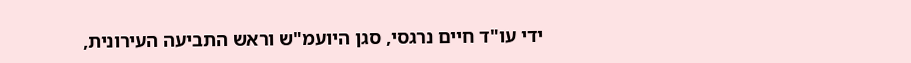ידי עו"ד חיים נרגסי, סגן היועמ"ש וראש התביעה העירונית,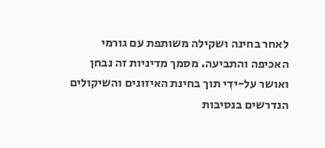לאחר בחינה ושקילה משותפת עם גורמי האכיפה והתביעה. מסמך מדיניות זה נבחן ואושר על-ידִי תוך בחינת האיזונים והשיקולים הנדרשים בנסיבות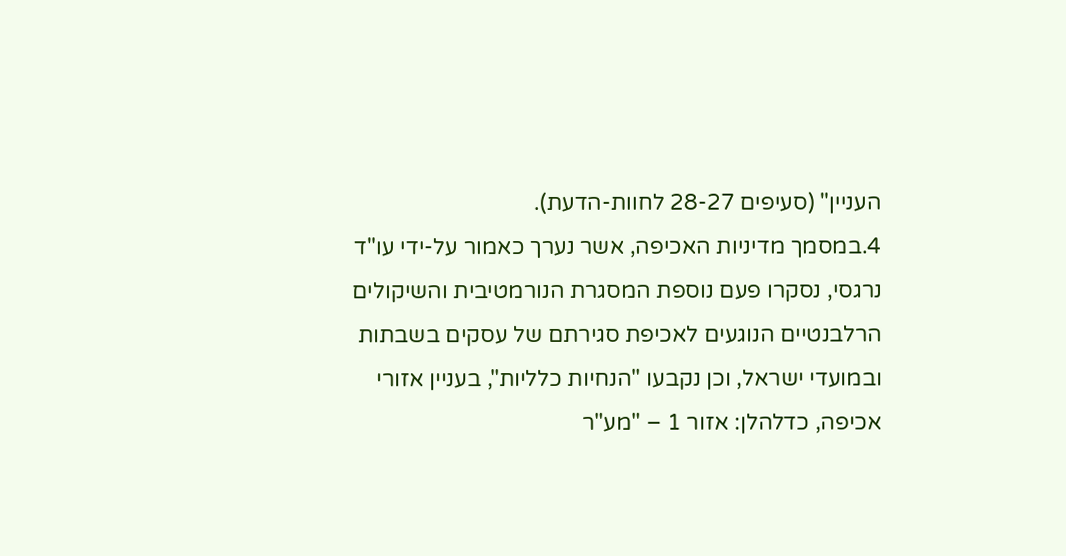העניין" (סעיפים 28-27 לחוות-הדעת).
4.במסמך מדיניות האכיפה, אשר נערך כאמור על-ידי עו"ד נרגסי, נסקרו פעם נוספת המסגרת הנורמטיבית והשיקולים הרלבנטיים הנוגעים לאכיפת סגירתם של עסקים בשבתות ובמועדי ישראל, וכן נקבעו "הנחיות כלליות", בעניין אזורי אכיפה, כדלהלן: אזור 1 – "מע"ר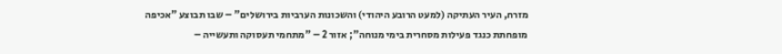מזרח, העיר העתיקה (למעט הרובע היהודי) והשכונות הערביות בירושלים" – שבו תבוצע "אכיפה מופחתת כנגד פעילות מסחרית בימי מנוחה"; אזור 2 – "מתחמי תעסוקה ותעשייה –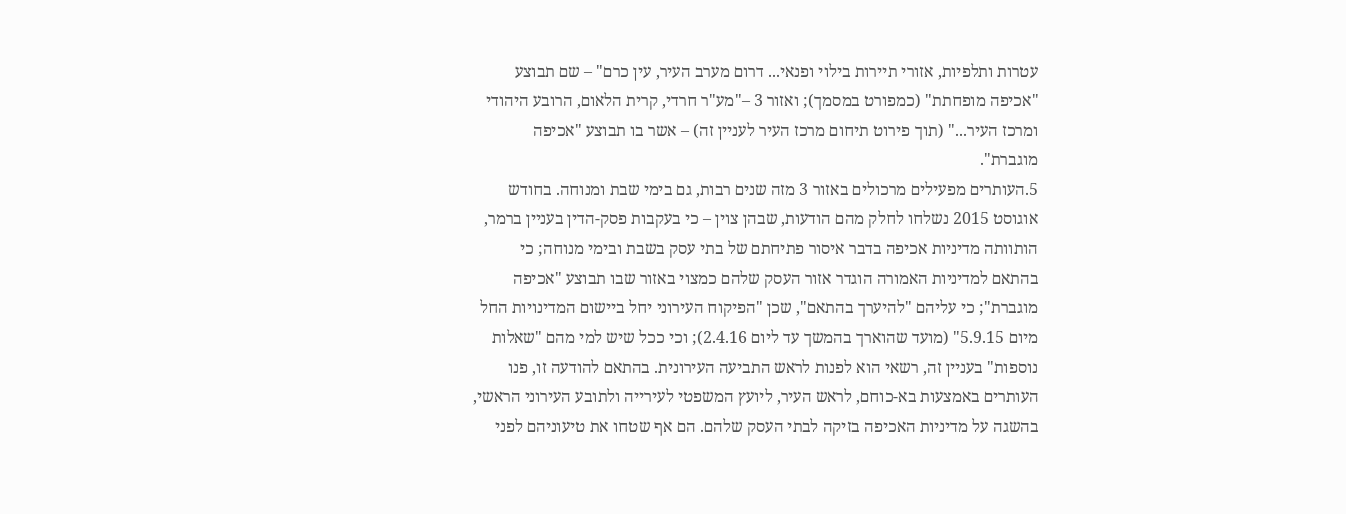עטרות ותלפיות, אזורי תיירות בילוי ופנאי... דרום מערב העיר, עין כרם" – שם תבוצע "אכיפה מופחתת" (כמפורט במסמך); ואזור 3 –"מע"ר חרדי, קרית הלאום, הרובע היהודי ומרכז העיר..." (תוך פירוט תיחום מרכז העיר לעניין זה) – אשר בו תבוצע "אכיפה מוגברת".
5.העותרים מפעילים מרכולים באזור 3 מזה שנים רבות, גם בימי שבת ומנוחה. בחודש אוגוסט 2015 נשלחו לחלק מהם הודעות, שבהן צוין – כי בעקבות פסק-הדין בעניין ברמר, הותוותה מדיניות אכיפה בדבר איסור פתיחתם של בתי עסק בשבת ובימי מנוחה; כי בהתאם למדיניות האמורה הוגדר אזור העסק שלהם כמצוי באזור שבו תבוצע "אכיפה מוגברת"; כי עליהם "להיערך בהתאם", שכן "הפיקוח העירוני יחל ביישום המדינויות החל מיום 5.9.15" (מועד שהוארך בהמשך עד ליום 2.4.16); וכי ככל שיש למי מהם "שאלות נוספות" בעניין זה, רשאי הוא לפנות לראש התביעה העירונית. בהתאם להודעה זו, פנו העותרים באמצעות בא-כוחם, לראש העיר, ליועץ המשפטי לעירייה ולתובע העירוני הראשי, בהשגה על מדיניות האכיפה בזיקה לבתי העסק שלהם. הם אף שטחו את טיעוניהם לפני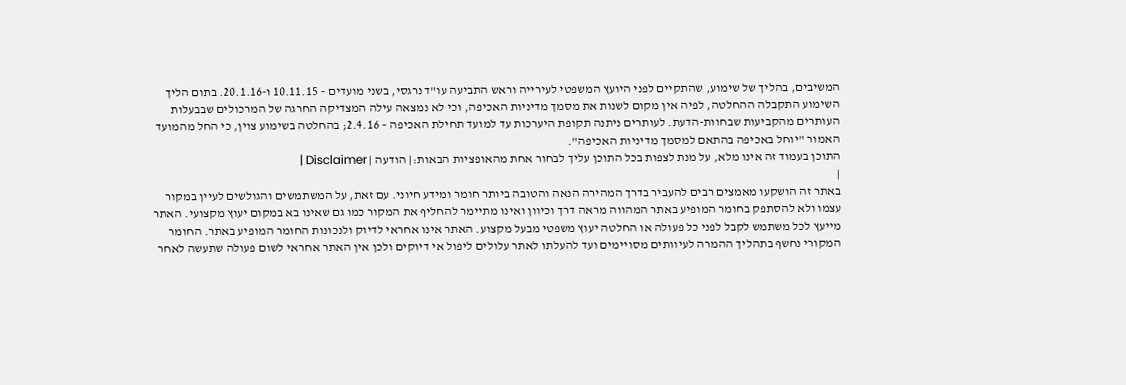המשיבים, בהליך של שימוע, שהתקיים לפני היועץ המשפטי לעירייה וראש התביעה עו"ד נרגסי, בשני מועדים – 10.11.15 ו-20.1.16. בתום הליך השימוע התקבלה ההחלטה, לפיה אין מקום לשנות את מסמך מדיניות האכיפה, וכי לא נמצאה עילה המצדיקה החרגה של המרכולים שבבעלות העותרים מהקביעות שבחוות-הדעת. לעותרים ניתנה תקופת היערכות עד למועד תחילת האכיפה – 2.4.16; בהחלטה בשימוע צוין, כי החל מהמועד האמור "יוחל באכיפה בהתאם למסמך מדיניות האכיפה".
התוכן בעמוד זה אינו מלא, על מנת לצפות בכל התוכן עליך לבחור אחת מהאופציות הבאות:| הודעה | Disclaimer |
|
באתר זה הושקעו מאמצים רבים להעביר בדרך המהירה הנאה והטובה ביותר חומר ומידע חיוני. עם זאת, על המשתמשים והגולשים לעיין במקור עצמו ולא להסתפק בחומר המופיע באתר המהווה מראה דרך וכיוון ואינו מתיימר להחליף את המקור כמו גם שאינו בא במקום יעוץ מקצועי. האתר מייעץ לכל משתמש לקבל לפני כל פעולה או החלטה יעוץ משפטי מבעל מקצוע. האתר אינו אחראי לדיוק ולנכונות החומר המופיע באתר. החומר המקורי נחשף בתהליך ההמרה לעיוותים מסויימים ועד להעלתו לאתר עלולים ליפול אי דיוקים ולכן אין האתר אחראי לשום פעולה שתעשה לאחר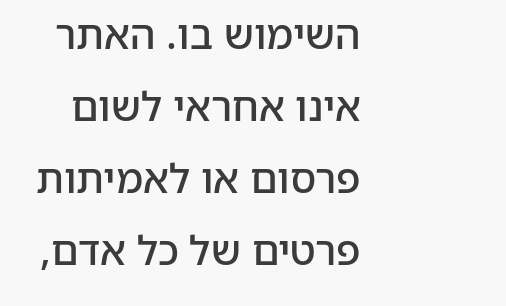השימוש בו. האתר אינו אחראי לשום פרסום או לאמיתות פרטים של כל אדם,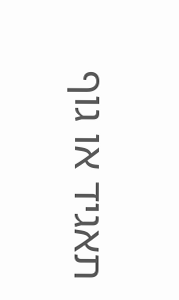תאגיד או גוף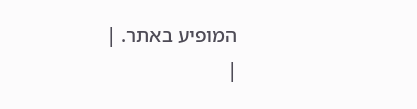המופיע באתר. |
|